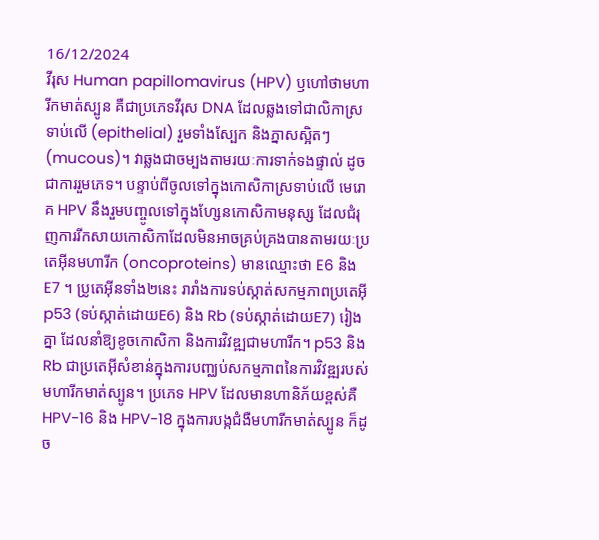16/12/2024
វីរុស Human papillomavirus (HPV) ឫហៅថាមហារីកមាត់ស្បូន គឺជាប្រភេទវីរុស DNA ដែលឆ្លងទៅជាលិកាស្រទាប់លើ (epithelial) រួមទាំងស្បែក និងភ្នាសស្អិតៗ (mucous)។ វាឆ្លងជាចម្បងតាមរយៈការទាក់ទងផ្ទាល់ ដូចជាការរួមភេទ។ បន្ទាប់ពីចូលទៅក្នុងកោសិកាស្រទាប់លើ មេរោគ HPV នឹងរួមបញ្ចូលទៅក្នុងហ្សែនកោសិកាមនុស្ស ដែលជំរុញការរីកសាយកោសិកាដែលមិនអាចគ្រប់គ្រងបានតាមរយៈប្រតេអុីនមហារីក (oncoproteins) មានឈ្មោះថា E6 និង E7 ។ ប្រូតេអ៊ីនទាំង២នេះ រារាំងការទប់ស្កាត់សកម្មភាពប្រតេអុី p53 (ទប់ស្កាត់ដោយE6) និង Rb (ទប់ស្កាត់ដោយE7) រៀងគ្នា ដែលនាំឱ្យខូចកោសិកា និងការវិវឌ្ឍជាមហារីក។ p53 និង Rb ជាប្រតេអុីសំខាន់ក្នុងការបញ្ឈប់សកម្មភាពនៃការវិវឌ្ឍរបស់មហារីកមាត់ស្បូន។ ប្រភេទ HPV ដែលមានហានិភ័យខ្ពស់គឺ HPV-16 និង HPV-18 ក្នុងការបង្កជំងឺមហារីកមាត់ស្បូន ក៏ដូច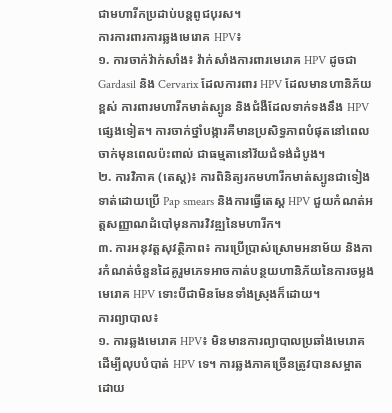ជាមហារីកប្រដាប់បន្តពូជបុរស។
ការការពារការឆ្លងមេរោគ HPV៖
១. ការចាក់វ៉ាក់សាំង៖ វ៉ាក់សាំងការពារមេរោគ HPV ដូចជា Gardasil និង Cervarix ដែលការពារ HPV ដែលមានហានិភ័យខ្ពស់ ការពារមហារីកមាត់ស្បូន និងជំងឺដែលទាក់ទងនឹង HPV ផ្សេងទៀត។ ការចាក់ថ្នាំបង្ការគឺមានប្រសិទ្ធភាពបំផុតនៅពេលចាក់មុនពេលប៉ះពាល់ ជាធម្មតានៅវ័យជំទង់ដំបូង។
២. ការវិភាគ (តេស្ត)៖ ការពិនិត្យរកមហារីកមាត់ស្បូនជាទៀងទាត់ដោយប្រើ Pap smears និងការធ្វើតេស្ត HPV ជួយកំណត់អត្តសញ្ញាណដំបៅមុនការវិវឌ្ឍនៃមហារីក។
៣. ការអនុវត្តសុវត្ថិភាព៖ ការប្រើប្រាស់ស្រោមអនាម័យ និងការកំណត់ចំនួនដៃគូរួមភេទអាចកាត់បន្ថយហានិភ័យនៃការចម្លងមេរោគ HPV ទោះបីជាមិនមែនទាំងស្រុងក៏ដោយ។
ការព្យាបាល៖
១. ការឆ្លងមេរោគ HPV៖ មិនមានការព្យាបាលប្រឆាំងមេរោគដើម្បីលុបបំបាត់ HPV ទេ។ ការឆ្លងភាគច្រើនត្រូវបានសម្អាតដោយ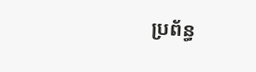ប្រព័ន្ធ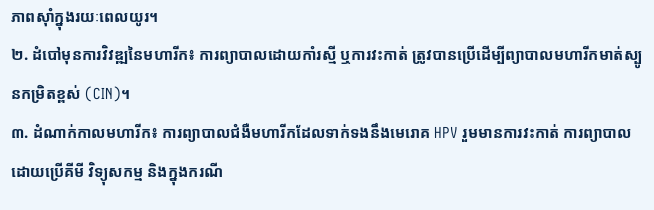ភាពស៊ាំក្នុងរយៈពេលយូរ។
២. ដំបៅមុនការវិវឌ្ឍនៃមហារីក៖ ការព្យាបាលដោយកាំរស្មី ឬការវះកាត់ ត្រូវបានប្រើដើម្បីព្យាបាលមហារីកមាត់ស្បូនកម្រិតខ្ពស់ (CIN)។
៣. ដំណាក់កាលមហារីក៖ ការព្យាបាលជំងឺមហារីកដែលទាក់ទងនឹងមេរោគ HPV រួមមានការវះកាត់ ការព្យាបាលដោយប្រើគីមី វិទ្យុសកម្ម និងក្នុងករណី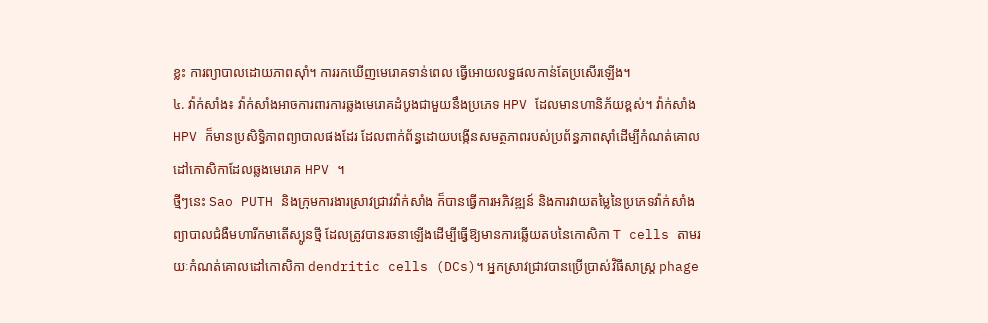ខ្លះ ការព្យាបាលដោយភាពស៊ាំ។ ការរកឃើញមេរោគទាន់ពេល ធ្វើអោយលទ្ធផលកាន់តែប្រសើរឡើង។
៤. វ៉ាក់សាំង៖ វ៉ាក់សាំងអាចការពារការឆ្លងមេរោគដំបូងជាមួយនឹងប្រភេទ HPV ដែលមានហានិភ័យខ្ពស់។ វ៉ាក់សាំង HPV ក៏មានប្រសិទ្ធិភាពព្យាបាលផងដែរ ដែលពាក់ព័ន្ធដោយបង្កើនសមត្ថភាពរបស់ប្រព័ន្ធភាពស៊ាំដើម្បីកំណត់គោលដៅកោសិកាដែលឆ្លងមេរោគ HPV ។
ថ្មីៗនេះ Sao PUTH និងក្រុមការងារស្រាវជ្រាវវ៉ាក់សាំង ក៏បានធ្វើការអភិវឌ្ឍន៍ និងការវាយតម្លៃនៃប្រភេទវ៉ាក់សាំងព្យាបាលជំងឺមហារីកមាតើស្បូនថ្មី ដែលត្រូវបានរចនាឡើងដើម្បីធ្វើឱ្យមានការឆ្លើយតបនៃកោសិកា T cells តាមរយៈកំណត់គោលដៅកោសិកា dendritic cells (DCs)។ អ្នកស្រាវជ្រាវបានប្រើប្រាស់វិធីសាស្រ្ត phage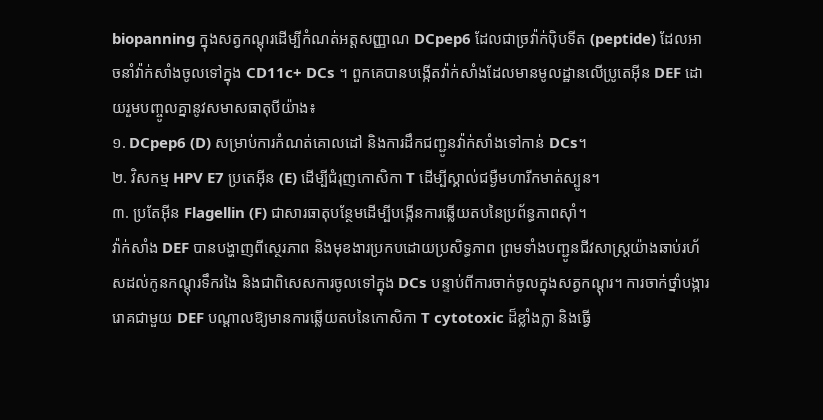biopanning ក្នុងសត្វកណ្តុរដើម្បីកំណត់អត្តសញ្ញាណ DCpep6 ដែលជាច្រវ៉ាក់បុិបទីត (peptide) ដែលអាចនាំវ៉ាក់សាំងចូលទៅក្នុង CD11c+ DCs ។ ពួកគេបានបង្កើតវ៉ាក់សាំងដែលមានមូលដ្ឋានលើប្រូតេអ៊ីន DEF ដោយរួមបញ្ចូលគ្នានូវសមាសធាតុបីយ៉ាង៖
១. DCpep6 (D) សម្រាប់ការកំណត់គោលដៅ និងការដឹកជញ្ជូនវ៉ាក់សាំងទៅកាន់ DCs។
២. វិសកម្ម HPV E7 ប្រតេអុីន (E) ដើម្បីជំរុញកោសិកា T ដើម្បីស្គាល់ជម្ងឺមហារីកមាត់ស្បូន។
៣. ប្រតែអុីន Flagellin (F) ជាសារធាតុបន្ថែមដើម្បីបង្កើនការឆ្លើយតបនៃប្រព័ន្ធភាពស៊ាំ។
វ៉ាក់សាំង DEF បានបង្ហាញពីស្ថេរភាព និងមុខងារប្រកបដោយប្រសិទ្ធភាព ព្រមទាំងបញ្ជូនជីវសាស្ត្រយ៉ាងឆាប់រហ័សដល់កូនកណ្តុរទឹករងៃ និងជាពិសេសការចូលទៅក្នុង DCs បន្ទាប់ពីការចាក់ចូលក្នុងសត្វកណ្តុរ។ ការចាក់ថ្នាំបង្ការរោគជាមួយ DEF បណ្តាលឱ្យមានការឆ្លើយតបនៃកោសិកា T cytotoxic ដ៏ខ្លាំងក្លា និងធ្វើ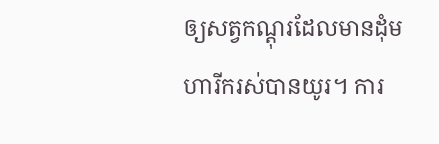ឲ្យសត្វកណ្តុរដែលមានដុំមហារីករស់បានយូរ។ ការ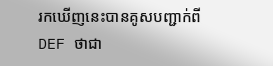រកឃើញនេះបានគូសបញ្ជាក់ពី DEF ថាជា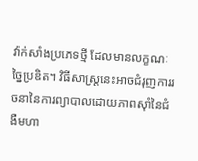វ៉ាក់សាំងប្រភេទថ្មី ដែលមានលក្ខណៈច្នៃប្រឌិត។ វិធីសាស្រ្តនេះអាចជំរុញការរចនានៃការព្យាបាលដោយភាពស៊ាំនៃជំងឺមហា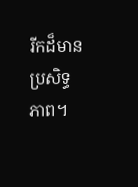រីកដ៏មានប្រសិទ្ធភាព។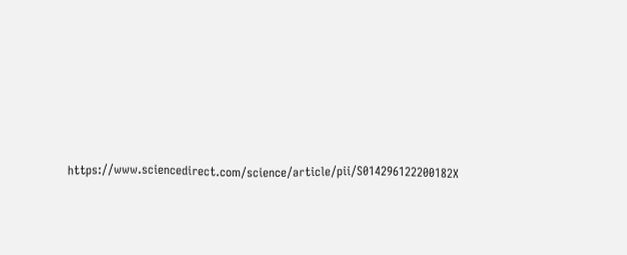https://www.sciencedirect.com/science/article/pii/S014296122200182X